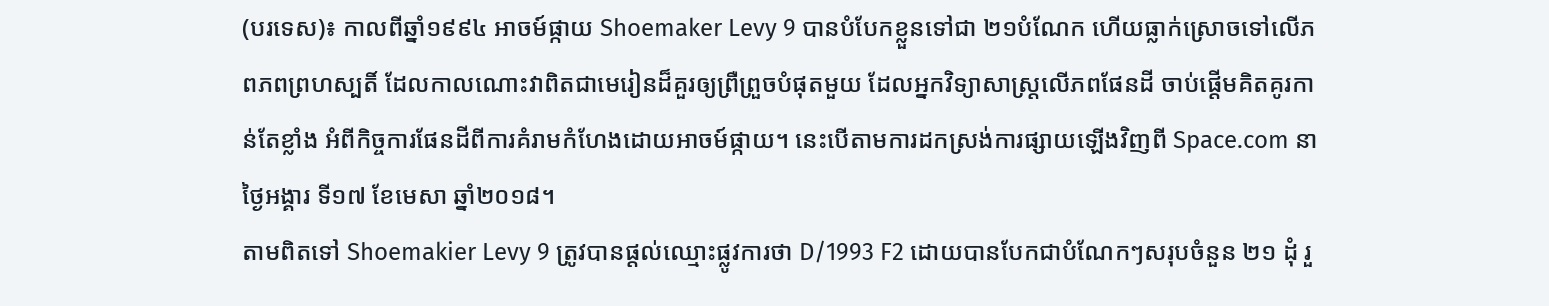(បរទេស)៖ កាលពីឆ្នាំ១៩៩៤ អាចម៍ផ្កាយ Shoemaker Levy 9 បានបំបែកខ្លួនទៅជា ២១បំណែក ហើយធ្លាក់ស្រោចទៅលើភពភពព្រហស្បតិ៍ ដែលកាលណោះវាពិតជាមេរៀនដ៏គួរឲ្យព្រឺព្រួចបំផុតមួយ ដែលអ្នកវិទ្យាសាស្ត្រលើភពផែនដី ចាប់ផ្តើមគិតគូរកាន់តែខ្លាំង អំពីកិច្ចការផែនដីពីការគំរាមកំហែងដោយអាចម៍ផ្កាយ។ នេះបើតាមការដកស្រង់ការផ្សាយឡើងវិញពី Space.com នាថ្ងៃអង្គារ ទី១៧ ខែមេសា ឆ្នាំ២០១៨។
តាមពិតទៅ Shoemakier Levy 9 ត្រូវបានផ្តល់ឈ្មោះផ្លូវការថា D/1993 F2 ដោយបានបែកជាបំណែកៗសរុបចំនួន ២១ ដុំ រួ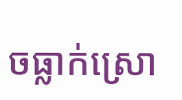ចធ្លាក់ស្រោ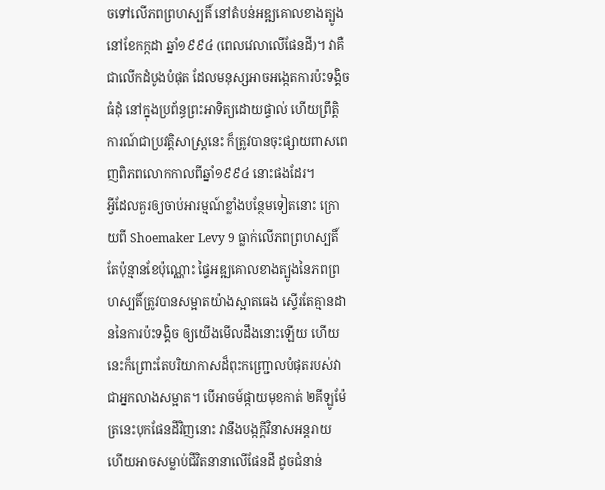ចទៅលើភពព្រហស្បតិ៍ នៅតំបន់អឌ្ឍគោលខាងត្បូង នៅខែកក្កដា ឆ្នាំ១៩៩៤ (ពេលវេលាលើផែនដី)។ វាគឺជាលើកដំបូងបំផុត ដែលមនុស្សអាចអង្កេតការប៉ះទង្គិចធំដុំ នៅក្នុងប្រព័ន្ធព្រះអាទិត្យដោយផ្ទាល់ ហើយព្រឹត្តិការណ៍ជាប្រវត្តិសាស្ត្រនេះ ក៏ត្រូវបានចុះផ្សាយពាសពេញពិភពលោកកាលពីឆ្នាំ១៩៩៤ នោះផងដែរ។
អ្វីដែលគួរឲ្យចាប់អារម្មណ៍ខ្លាំងបន្ថែមទៀតនោះ ក្រោយពី Shoemaker Levy 9 ធ្លាក់លើភពព្រហស្បតិ៍ តែប៉ុន្មានខែប៉ុណ្ណោះ ផ្ទៃអឌ្ឍគោលខាងត្បូងនៃភពព្រហស្បតិ៍ត្រូវបានសម្អាតយ៉ាងស្អាតធេង ស្ទើរតែគ្មានដាននៃការប៉ះទង្គិច ឲ្យយើងមើលដឹងនោះឡើយ ហើយនេះក៏ព្រោះតែបរិយាកាសដ៏ពុះកញ្ជ្រោលបំផុតរបស់វា ជាអ្នកលាងសម្អាត។ បើអាចម៍ផ្កាយមុខកាត់ ២គីឡូម៉ែត្រនេះបុកផែនដីវិញនោះ វានឹងបង្កក្តីវិនាសអន្តរាយ ហើយអាចសម្លាប់ជីវិតនានាលើផែនដី ដូចជំនាន់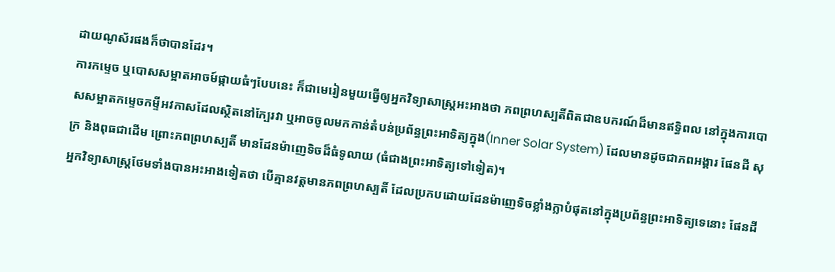ដាយណូស័រផងក៏ថាបានដែរ។
ការកម្ទេច ឬបោសសម្អាតអាចម៍ផ្កាយធំៗបែបនេះ ក៏ជាមេរៀនមួយធ្វើឲ្យអ្នកវិទ្យាសាស្ត្រអះអាងថា ភពព្រហស្បតិ៍ពិតជាឧបករណ៍ដ៏មានឥទ្ធិពល នៅក្នុងការបោសសម្អាតកម្ទេចកម្ទីអវកាសដែលស្ថិតនៅក្បែរវា ឬអាចចូលមកកាន់តំបន់ប្រព័ន្ធព្រះអាទិត្យក្នុង(Inner Solar System) ដែលមានដូចជាភពអង្គារ ផែនដី សុក្រ និងពុធជាដើម ព្រោះភពព្រហស្បតិ៍ មានដែនម៉ាញេទិចដ៏ធំទូលាយ (ធំជាងព្រះអាទិត្យទៅទៀត)។
អ្នកវិទ្យាសាស្ត្រថែមទាំងបានអះអាងទៀតថា បើគ្មានវត្តមានភពព្រហស្បតិ៍ ដែលប្រកបដោយដែនម៉ាញេទិចខ្លាំងក្លាបំផុតនៅក្នុងប្រព័ន្ធព្រះអាទិត្យទេនោះ ផែនដី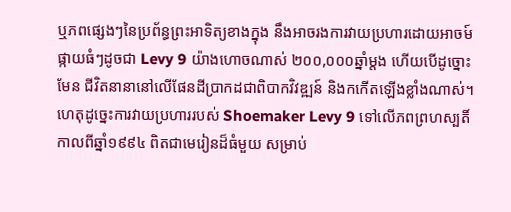ឬភពផ្សេងៗនៃប្រព័ន្ធព្រះអាទិត្យខាងក្នុង នឹងអាចរងការវាយប្រហារដោយអាចម៍ផ្កាយធំៗដូចជា Levy 9 យ៉ាងហោចណាស់ ២០០,០០០ឆ្នាំម្តង ហើយបើដូច្នោះមែន ជីវិតនានានៅលើផែនដីប្រាកដជាពិបាកវិវឌ្ឍន៍ និងកកើតឡើងខ្លាំងណាស់។
ហេតុដូច្នេះការវាយប្រហាររបស់ Shoemaker Levy 9 ទៅលើភពព្រហស្បតិ៍ កាលពីឆ្នាំ១៩៩៤ ពិតជាមេរៀនដ៏ធំមួយ សម្រាប់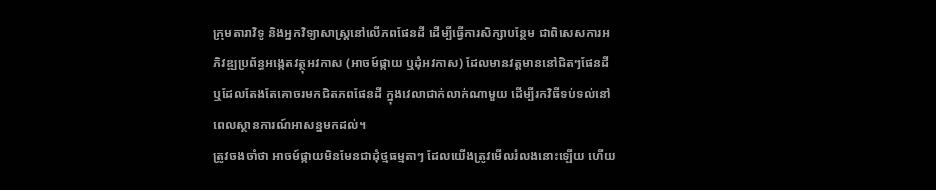ក្រុមតារាវិទូ និងអ្នកវិទ្យាសាស្ត្រនៅលើភពផែនដី ដើម្បីធ្វើការសិក្សាបន្ថែម ជាពិសេសការអភិវឌ្ឍប្រព័ន្ធអង្កេតវត្ថុអវកាស (អាចម៍ផ្កាយ ឬដុំអវកាស) ដែលមានវត្តមាននៅជិតៗផែនដី ឬដែលតែងតែគោចរមកជិតភពផែនដី ក្នុងវេលាជាក់លាក់ណាមួយ ដើម្បីរកវិធីទប់ទល់នៅពេលស្ថានការណ៍អាសន្នមកដល់។
ត្រូវចងចាំថា អាចម៍ផ្កាយមិនមែនជាដុំថ្មធម្មតាៗ ដែលយើងត្រូវមើលរំលងនោះឡើយ ហើយ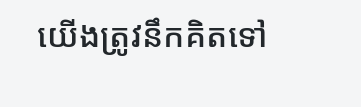យើងត្រូវនឹកគិតទៅ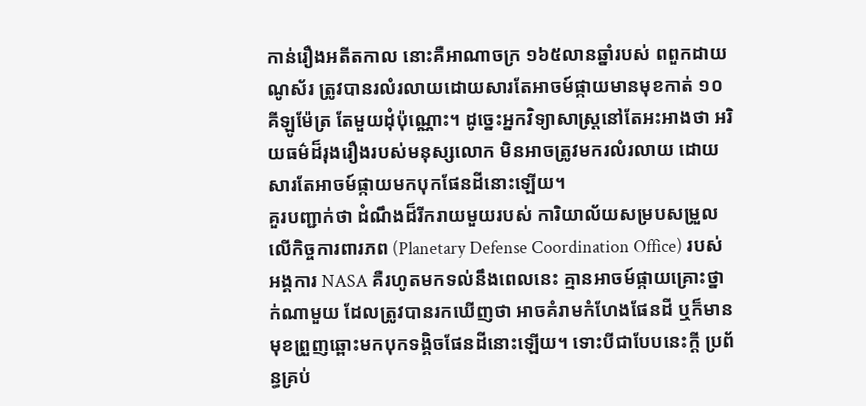កាន់រឿងអតីតកាល នោះគឺអាណាចក្រ ១៦៥លានឆ្នាំរបស់ ពពួកដាយណូស័រ ត្រូវបានរលំរលាយដោយសារតែអាចម៍ផ្កាយមានមុខកាត់ ១០គីឡូម៉ែត្រ តែមួយដុំប៉ុណ្ណោះ។ ដូច្នេះអ្នកវិទ្យាសាស្ត្រនៅតែអះអាងថា អរិយធម៌ដ៏រុងរឿងរបស់មនុស្សលោក មិនអាចត្រូវមករលំរលាយ ដោយសារតែអាចម៍ផ្កាយមកបុកផែនដីនោះឡើយ។
គួរបញ្ជាក់ថា ដំណឹងដ៏រីករាយមួយរបស់ ការិយាល័យសម្របសម្រួលលើកិច្ចការពារភព (Planetary Defense Coordination Office) របស់អង្គការ NASA គឺរហូតមកទល់នឹងពេលនេះ គ្មានអាចម៍ផ្កាយគ្រោះថ្នាក់ណាមួយ ដែលត្រូវបានរកឃើញថា អាចគំរាមកំហែងផែនដី ឬក៏មានមុខព្រួញឆ្ពោះមកបុកទង្គិចផែនដីនោះឡើយ។ ទោះបីជាបែបនេះក្តី ប្រព័ន្ធគ្រប់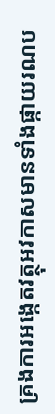គ្រងការអង្កេតវត្ថុអវកាសមានទាំងផ្កាយរណប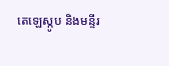តេឡេស្កូប និងមន្ទីរ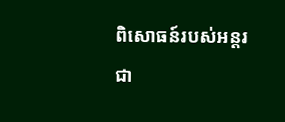ពិសោធន៍របស់អន្តរជា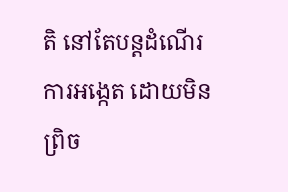តិ នៅតែបន្តដំណើរការអង្កេត ដោយមិនព្រិច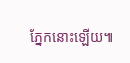ភ្នែកនោះឡើយ៕